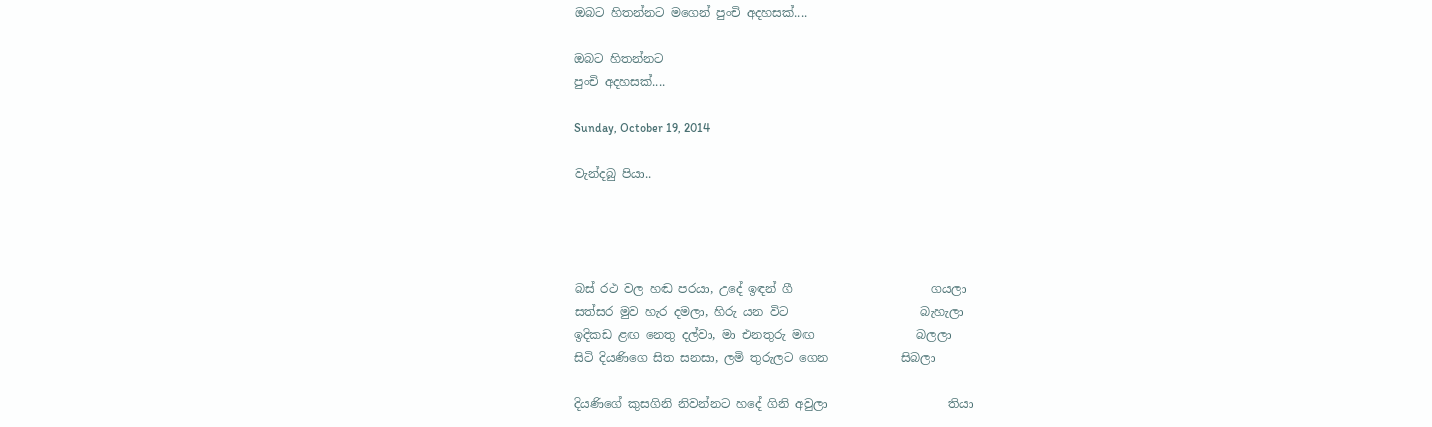ඔබට හිතන්නට මගෙන් පුංචි අදහසක්....

ඔබට හිතන්නට
පුංචි අදහසක්....

Sunday, October 19, 2014

වැන්දබු පියා..




බස් රථ වල හඬ පරයා, උදේ ඉඳන් ගී                       ගයලා
සත්සර මුව හැර දමලා, හිරු යන විට                      බැහැලා
ඉදිකඩ ළඟ නෙතු දල්වා, මා එනතුරු මඟ                 බලලා
සිටි දියණිගෙ සිත සනසා, ලමි තුරුලට ගෙන            සිබලා

දියණිගේ කුසගිනි නිවන්නට හදේ ගිනි අවුලා                    තියා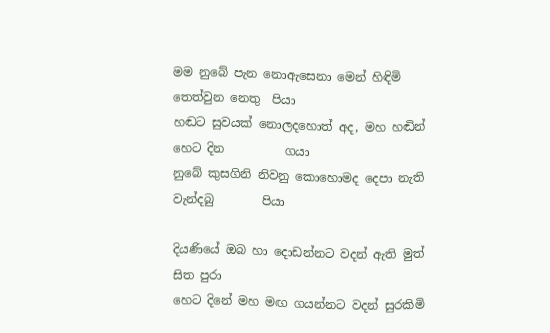මම නුබේ පැන නොඇසෙනා මෙන් හිඳිමි තෙත්වුන නෙතු  පියා
හඬට සුවයක් නොලදහොත් අද, මහ හඬින් හෙට දින          ගයා
නුබේ කුසගිනි නිවනු කොහොමද දෙපා නැති වැන්දබු        පියා

දියණියේ ඔබ හා දොඩන්නට වදන් ඇති මුත්               සිත පුරා
හෙට දිනේ මහ මඟ ගයන්නට වදන් සුරකිමි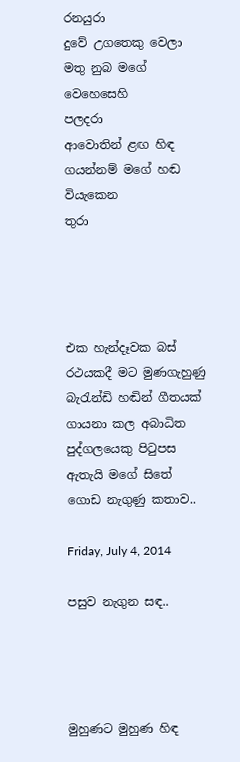රනයුරා
දුවේ උගතෙකු වෙලා මතු නුබ මගේ වෙහෙසෙහි           පලදරා
ආවොතින් ළඟ හිඳ ගයන්නම් මගේ හඬ වියැකෙන            තුරා




එක හැන්දෑවක බස් රථයකදී මට මුණගැහුණු බැරැන්ඩි හඬින් ගීතයක් ගායනා කල අබාධිත පුද්ගලයෙකු පිටුපස ඇතැයි මගේ සිතේ ගොඩ නැගුණු කතාව..

Friday, July 4, 2014

පසුව නැගුන සඳ..




මුහුණට මුහුණ හිඳ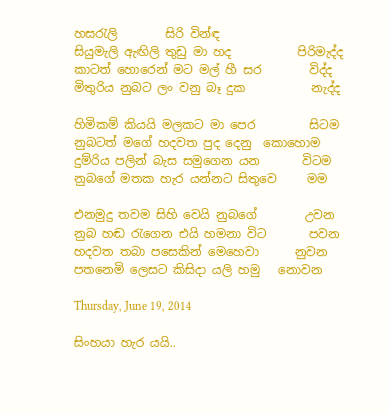හසරැලි        සිරි වින්ඳ
සියුමැලි ඇඟිලි තුඩු මා හද           පිරිමැද්ද
කාටත් හොරෙන් මට මල් හී සර        විද්ද
මිතුරිය නුබට ලං වනු බෑ දුක           නැද්ද

හිමිකම් කියයි මලකට මා පෙර         සිටම
නුබටත් මගේ හදවත පුද දෙනු  කොහොම
දුම්රිය පලින් බැස සමුගෙන යන       විටම
නුබගේ මතක හැර යන්නට සිතුවෙ     මම

එනමුදු තවම සිහි වෙයි නුබගේ        උවන
නුබ හඬ රැගෙන එයි හමනා විට       පවන
හදවත තබා පසෙකින් මෙහෙවා      නුවන
පතනෙමි ලෙසට කිසිදා යලි හමු   නොවන

Thursday, June 19, 2014

සිංහයා හැර යයි..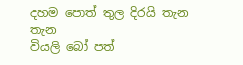දහම පොත් තුල දිරයි තැන         තැන
වියලි බෝ පත්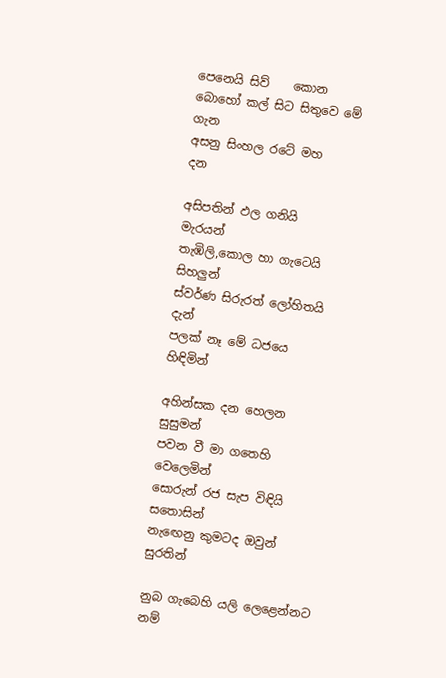පෙනෙයි සිව්    කොන
බොහෝ කල් සිට සිතුවෙ මේ      ගැන
අසනු සිංහල රටේ මහ                  දන

අසිපතින් ඵල ගනියි             මැරයන්
තැඹිලි,කොල හා ගැටෙයි       සිහලුන්
ස්වර්ණ සිරුරත් ලෝහිතයි          දැන්
පලක් නෑ මේ ධජයෙ             හිඳිමින්

අහින්සක දන හෙලන            සුසුමන්
පවන වී මා ගතෙහි            වෙලෙමින්
සොරුන් රජ සැප විඳියි       සතොසින්
නැඟෙනු කුමටද ඔවුන්           සුරතින්

නුබ ගැබෙහි යලි ලෙළෙන්නට       නම්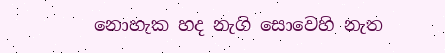නොහැක හද නැගි සොවෙහි නැත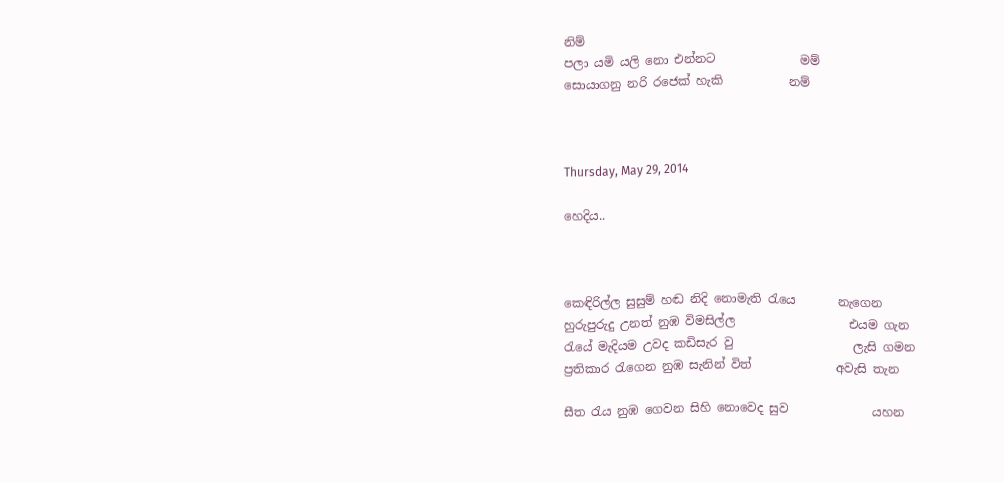නිම්
පලා යමි යලි නො එන්නට              මම්
සොයාගනු නරි රජෙක් හැකි           නම්



Thursday, May 29, 2014

හෙදිය..



කෙඳිරිල්ල සුසුම් හඬ නිදි නොමැති රැයෙ       නැගෙන
හුරුපුරුදු උනත් නුඹ විමසිල්ල                   එයම ගැන
රැයේ මැදියම උවද කඩිසැර වු                    ලැසි ගමන
ප්‍රතිකාර රැගෙන නුඹ සැනින් විත්              අවැසි තැන

සීත රැය නුඹ ගෙවන සිහි නොවෙද සුව              යහන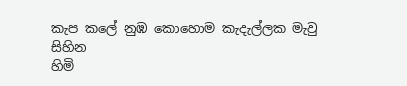කැප කලේ නුඹ කොහොම කැදැල්ලක මැවු      සිහින
හිමි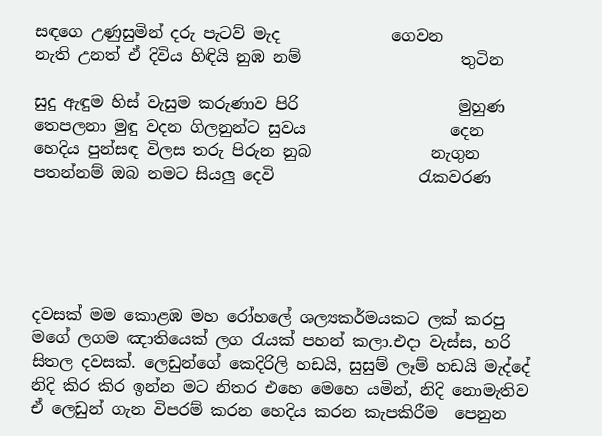සඳගෙ උණුසුමින් දරු පැටව් මැද              ගෙවන
නැති උනත් ඒ දිවිය හිඳියි නුඹ නම්                    තුටින

සුදු ඇඳුම හිස් වැසුම කරුණාව පිරි                    මුහුණ
තෙපලනා මුඳු වදන ගිලනුන්ට සුවය                  දෙන
හෙදිය පුන්සඳ විලස තරු පිරුන නුබ               නැගුන
පතන්නම් ඔබ නමට සියලු දෙවි                  රැකවරණ





දවසක් මම කොළඹ මහ රෝහලේ ශල්‍යකර්මයකට ලක් කරපු මගේ ලගම ඤාතියෙක් ලග රැයක් පහන් කලා.එදා වැස්ස, හරි සිතල දවසක්. ලෙඩුන්ගේ කෙදිරිලි හඩයි, සුසුම් ලෑම් හඩයි මැද්දේ නිදි කිර කිර ඉන්න මට නිතර එහෙ මෙහෙ යමින්, නිදි නොමැතිව ඒ ලෙඩුන් ගැන විපරම් කරන හෙදිය කරන කැපකිරීම  පෙනුන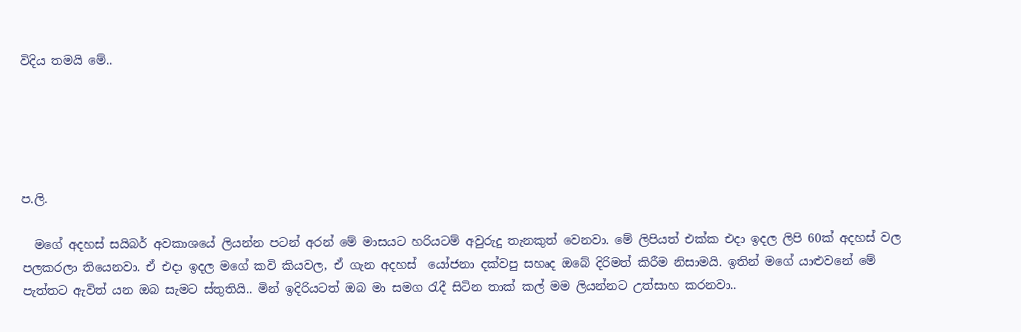විදිය තමයි මේ..





ප.ලි.

  මගේ අදහස් සයිබර් අවකාශයේ ලියන්න පටන් අරන් මේ මාසයට හරියටම් අවුරුදු තැනකුත් වෙනවා. මේ ලිපියත් එක්ක එදා ඉදල ලිපි 60ක් අදහස් වල පලකරලා තියෙනවා. ඒ එදා ඉදල මගේ කවි කියවල, ඒ ගැන අදහස්  යෝජනා දක්වපු සහෘද ඔබේ දිරිමත් කිරීම නිසාමයි. ඉතින් මගේ යාළුවනේ මේ පැත්තට ඇවිත් යන ඔබ සැමට ස්තුතියි.. මින් ඉදිරියටත් ඔබ මා සමග රැදී සිටින තාක් කල් මම ලියන්නට උත්සාහ කරනවා..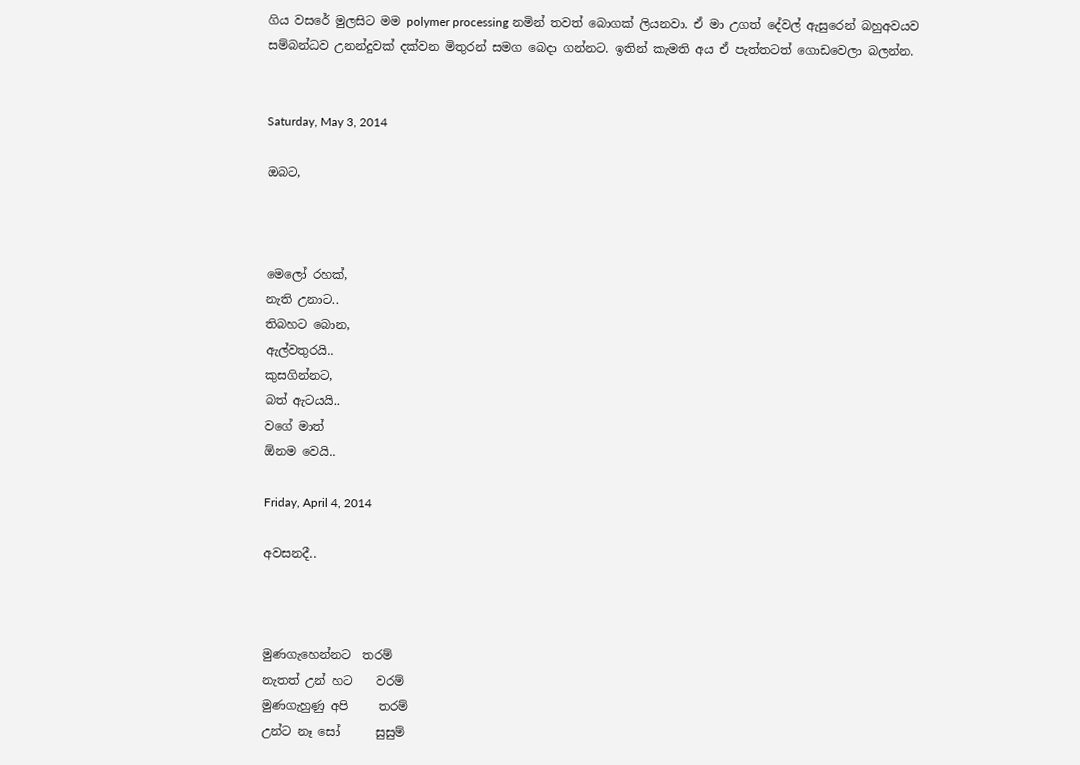ගිය වසරේ මුලසිට මම polymer processing නමින් තවත් බොගක් ලියනවා. ඒ මා උගත් දේවල් ඇසුරෙන් බහුඅවයව සම්බන්ධව උනන්දුවක් දක්වන මිතුරන් සමග බෙදා ගන්නට. ඉතින් කැමති අය ඒ පැත්තටත් ගොඩවෙලා බලන්න.


Saturday, May 3, 2014

ඔබට,



මෙලෝ රහක්,
නැති උනාට..
තිබහට බොන,
ඇල්වතුරයි..
කුසගින්නට,
බත් ඇටයයි..
වගේ මාත්
ඕනම වෙයි..

Friday, April 4, 2014

අවසනදී..



මුණගැහෙන්නට  තරම්
නැතත් උන් හට    වරම්
මුණගැහුණු අපි     තරම්
උන්ට නෑ සෝ      සුසුම්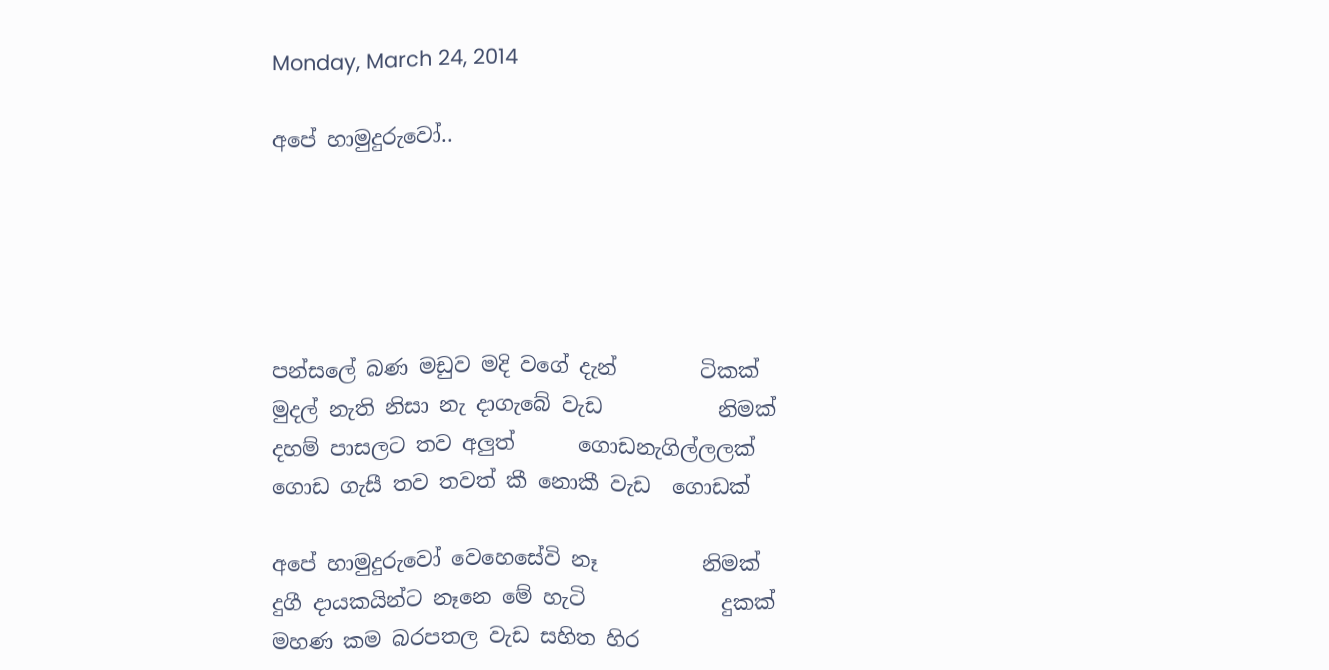Monday, March 24, 2014

අපේ හාමුදුරුවෝ..





පන්සලේ බණ මඩුව මදි වගේ දැන්        ටිකක්
මුදල් නැති නිසා නැ දාගැබේ වැඩ           නිමක්
දහම් පාසලට තව අලුත්      ගොඩනැගිල්ලලක්
ගොඩ ගැසී තව තවත් කී නොකී වැඩ  ගොඩක්

අපේ හාමුදුරුවෝ වෙහෙසේවි නෑ          නිමක්
දුගී දායකයින්ට නෑනෙ මේ හැටි             දුකක්
මහණ කම බරපතල වැඩ සහිත හිර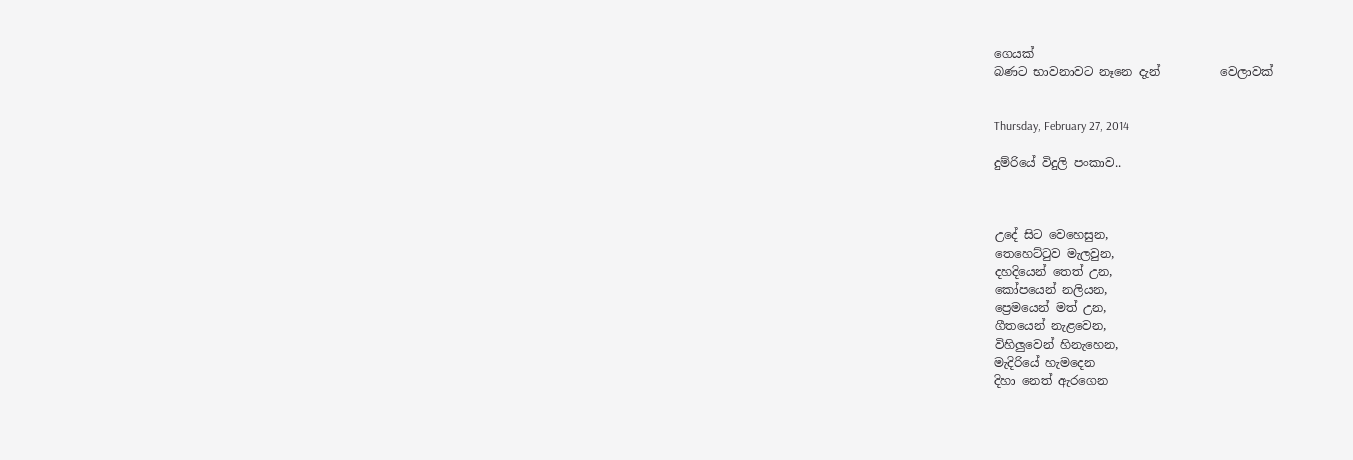ගෙයක්
බණට භාවනාවට නෑනෙ දැන්          වෙලාවක්


Thursday, February 27, 2014

දුම්රියේ විදුලි පංකාව..



උදේ සිට වෙහෙසුන,
තෙහෙට්ටුව මැලවුන,
දහදියෙන් තෙත් උන,
කෝපයෙන් නලියන,
ප්‍රෙමයෙන් මත් උන,
ගීතයෙන් නැළවෙන,
විහිලුවෙන් හිනැහෙන,
මැදිරියේ හැමදෙන
දිහා නෙත් ඇරගෙන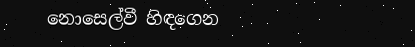නොසෙල්වී හිඳගෙන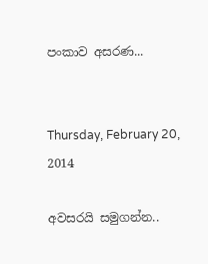පංකාව අසරණ...


Thursday, February 20, 2014

අවසරයි සමුගන්න..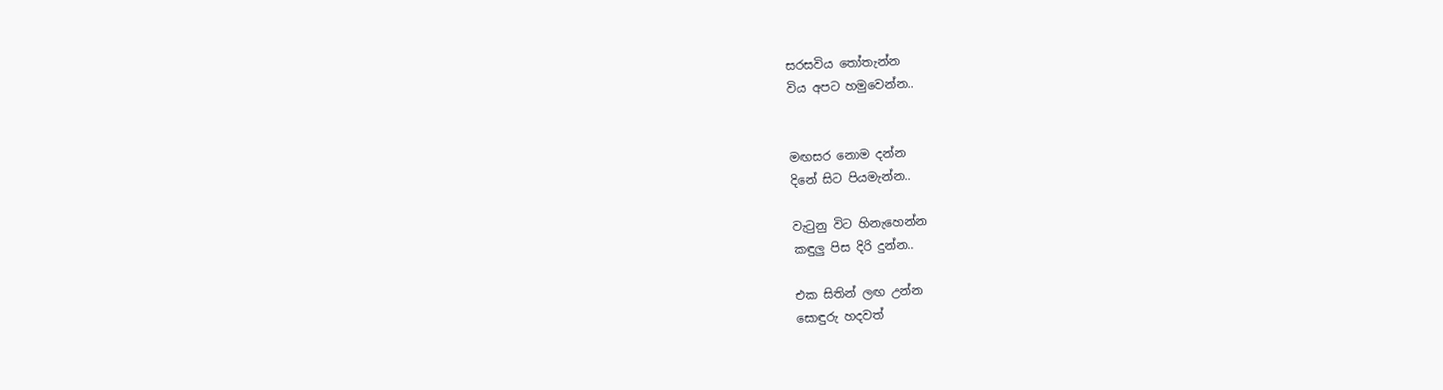සරසවිය තෝතැන්න
විය අපට හමුවෙන්න..


මඟසර නොම දන්න
දිනේ සිට පියමැන්න..

වැටුනු විට හිනැහෙන්න
කඳුලු පිස දිරි දුන්න..

එක සිතින් ලඟ උන්න
සොඳුරු හදවත්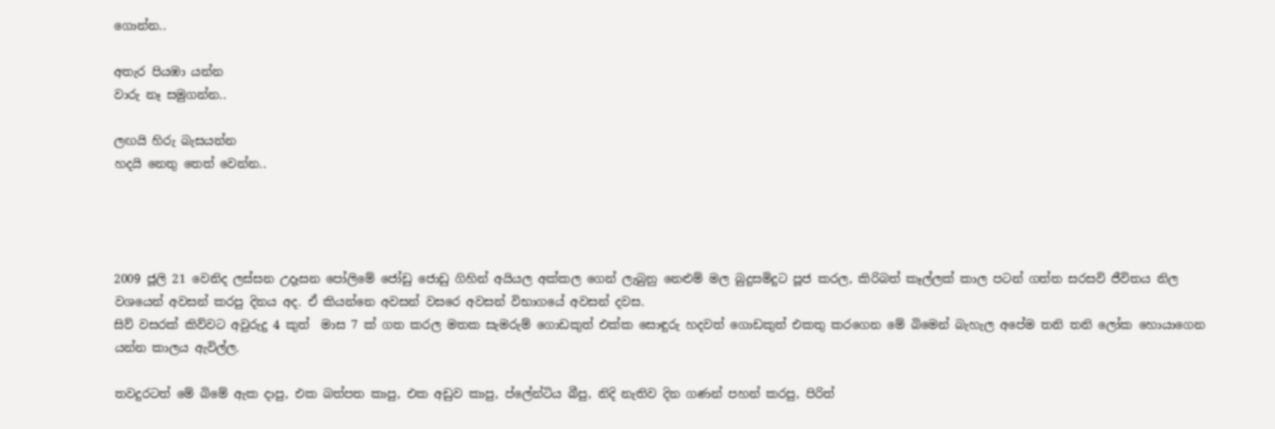ගොන්න..

අතැර පියඹා යන්න
වාරු නෑ සමුගන්න..

ලඟයි හිරු බැසයන්න
හදයි නෙතු තෙත් වෙන්න..




2009 ජූලි 21 වෙනිද ලස්සන උදෑසන පෝලිමේ ජෝඩු ජොඩු ගිහින් අයියල අක්කල ගෙන් ලැබුනු නෙළුම් මල බුදුසමිදුට පූජ කරල, කිරිබත් කෑල්ලක් කාල පටන් ගත්ත සරසවි ජීවිතය නිල වශයෙන් අවසන් කරපු දිනය අද. ඒ කියන්නෙ අවසන් වසරෙ අවසන් විභාගයේ අවසන් දවස.
සිව් වසරක් කිව්වට අවුරුදු 4 කුත්  මාස 7 ක් ගත කරල මතක සැමරුම් ගොඩකුත් එක්ක සොඳුරු හදවත් ගොඩකුත් එකතු කරගෙන මේ බිමෙන් බැහැල අපේම තනි තනි ලෝක හොයාගෙන යන්න කාලය ඇවිල්ල.

තවදුරටත් මේ බිමේ ඇක දාපු, එක බත්පත කාපු, එක අඩුව කාපු, ප්ලේන්ටිය බීපු, නිදි නැතිව දින ගණන් පහන් කරපු, පිරිත්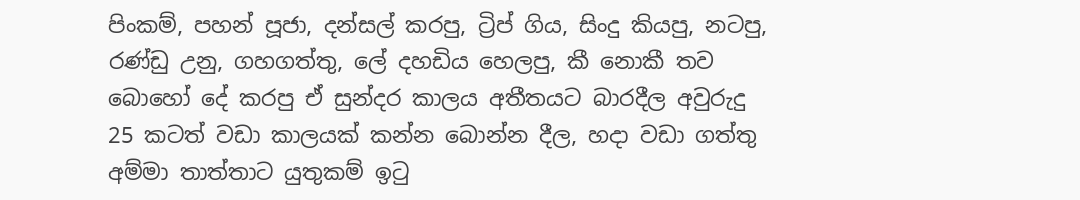පිංකම්, පහන් පූජා, දන්සල් කරපු, ට්‍රිප් ගිය, සිංදු කියපු, නටපු,  රණ්ඩු උනු, ගහගත්තු, ලේ දහඩිය හෙලපු, කී නොකී තව බොහෝ දේ කරපු ඒ සුන්දර කාලය අතීතයට බාරදීල අවුරුදු  25 කටත් වඩා කාලයක් කන්න බොන්න දීල, හදා වඩා ගත්තු අම්මා තාත්තාට යුතුකම් ඉටු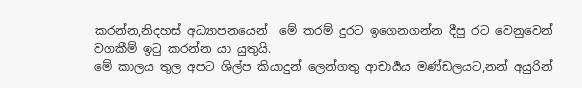කරන්න,නිදහස් අධ්‍යාපනයෙන්  මේ තරම් දුරට ඉගෙනගන්න දීපු රට වෙනුවෙන් වගකීම් ඉටු කරන්න යා යුතුයි.
මේ කාලය තුල අපට ශිල්ප කියාදුන් ලෙන්ගතු ආචාර්‍යය මණ්ඩලයට,නන් අයුරින්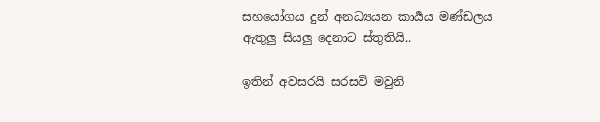සහයෝගය දුන් අනධ්‍යයන කාර්‍යය මණ්ඩලය ඇතුලු සියලු දෙනාට ස්තුතියි..

ඉතින් අවසරයි සරසවි මවුනි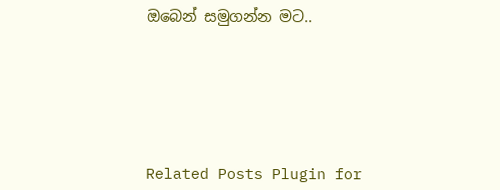ඔබෙන් සමුගන්න මට..






Related Posts Plugin for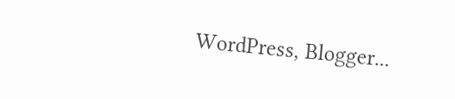WordPress, Blogger...